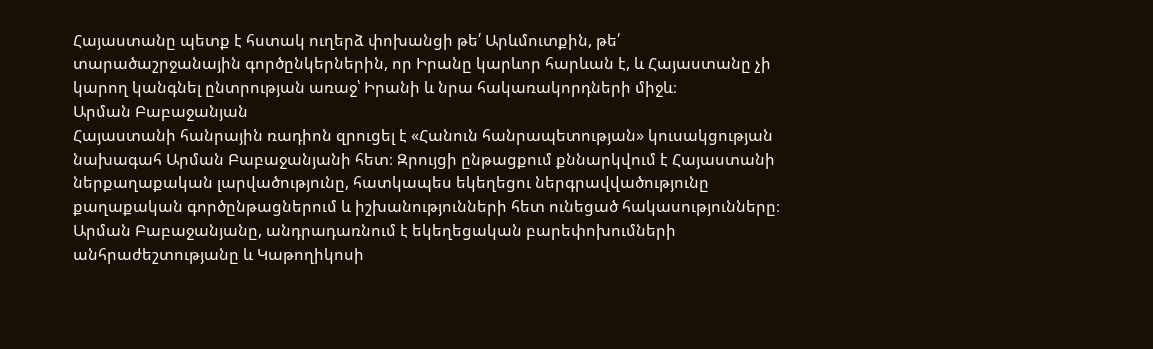Հայաստանը պետք է հստակ ուղերձ փոխանցի թե՛ Արևմուտքին, թե՛ տարածաշրջանային գործընկերներին, որ Իրանը կարևոր հարևան է, և Հայաստանը չի կարող կանգնել ընտրության առաջ՝ Իրանի և նրա հակառակորդների միջև։
Արման Բաբաջանյան
Հայաստանի հանրային ռադիոն զրուցել է «Հանուն հանրապետության» կուսակցության նախագահ Արման Բաբաջանյանի հետ։ Զրույցի ընթացքում քննարկվում է Հայաստանի ներքաղաքական լարվածությունը, հատկապես եկեղեցու ներգրավվածությունը քաղաքական գործընթացներում և իշխանությունների հետ ունեցած հակասությունները։ Արման Բաբաջանյանը, անդրադառնում է եկեղեցական բարեփոխումների անհրաժեշտությանը և Կաթողիկոսի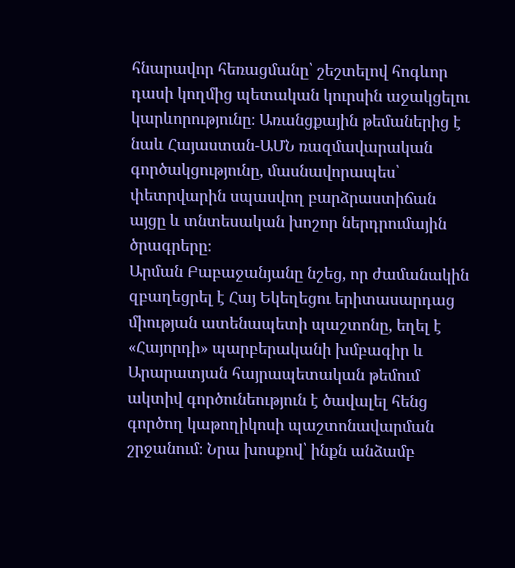հնարավոր հեռացմանը՝ շեշտելով հոգևոր դասի կողմից պետական կուրսին աջակցելու կարևորությունը։ Առանցքային թեմաներից է նաև Հայաստան-ԱՄՆ ռազմավարական գործակցությունը, մասնավորապես՝ փետրվարին սպասվող բարձրաստիճան այցը և տնտեսական խոշոր ներդրումային ծրագրերը։
Արման Բաբաջանյանը նշեց, որ ժամանակին զբաղեցրել է Հայ Եկեղեցու երիտասարդաց միության ատենապետի պաշտոնը, եղել է «Հայորդի» պարբերականի խմբագիր և Արարատյան հայրապետական թեմում ակտիվ գործունեություն է ծավալել հենց գործող կաթողիկոսի պաշտոնավարման շրջանում։ Նրա խոսքով՝ ինքն անձամբ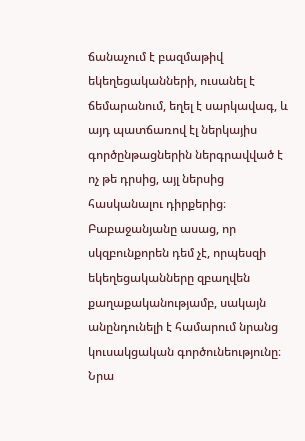ճանաչում է բազմաթիվ եկեղեցականների, ուսանել է ճեմարանում, եղել է սարկավագ, և այդ պատճառով էլ ներկայիս գործընթացներին ներգրավված է ոչ թե դրսից, այլ ներսից հասկանալու դիրքերից։
Բաբաջանյանը ասաց, որ սկզբունքորեն դեմ չէ, որպեսզի եկեղեցականները զբաղվեն քաղաքականությամբ, սակայն անընդունելի է համարում նրանց կուսակցական գործունեությունը։ Նրա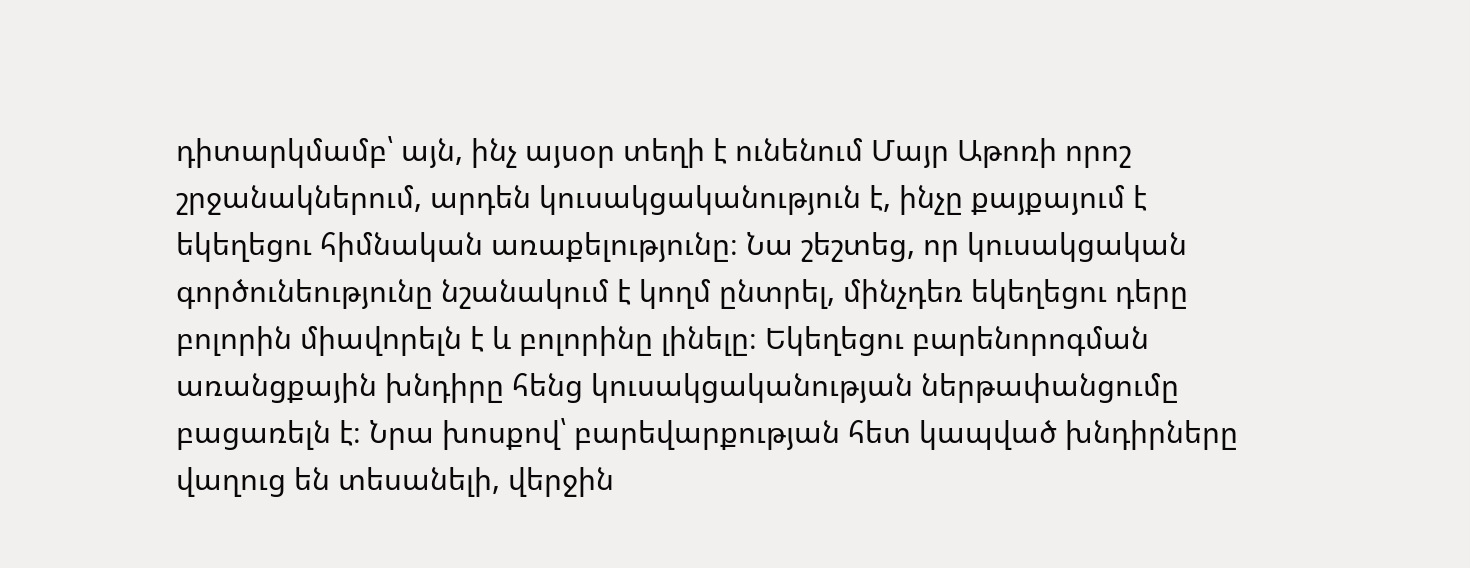դիտարկմամբ՝ այն, ինչ այսօր տեղի է ունենում Մայր Աթոռի որոշ շրջանակներում, արդեն կուսակցականություն է, ինչը քայքայում է եկեղեցու հիմնական առաքելությունը։ Նա շեշտեց, որ կուսակցական գործունեությունը նշանակում է կողմ ընտրել, մինչդեռ եկեղեցու դերը բոլորին միավորելն է և բոլորինը լինելը։ Եկեղեցու բարենորոգման առանցքային խնդիրը հենց կուսակցականության ներթափանցումը բացառելն է։ Նրա խոսքով՝ բարեվարքության հետ կապված խնդիրները վաղուց են տեսանելի, վերջին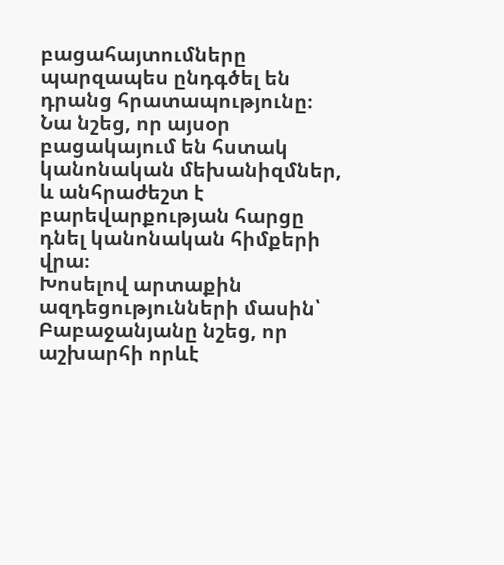բացահայտումները պարզապես ընդգծել են դրանց հրատապությունը։ Նա նշեց, որ այսօր բացակայում են հստակ կանոնական մեխանիզմներ, և անհրաժեշտ է բարեվարքության հարցը դնել կանոնական հիմքերի վրա։
Խոսելով արտաքին ազդեցությունների մասին՝ Բաբաջանյանը նշեց, որ աշխարհի որևէ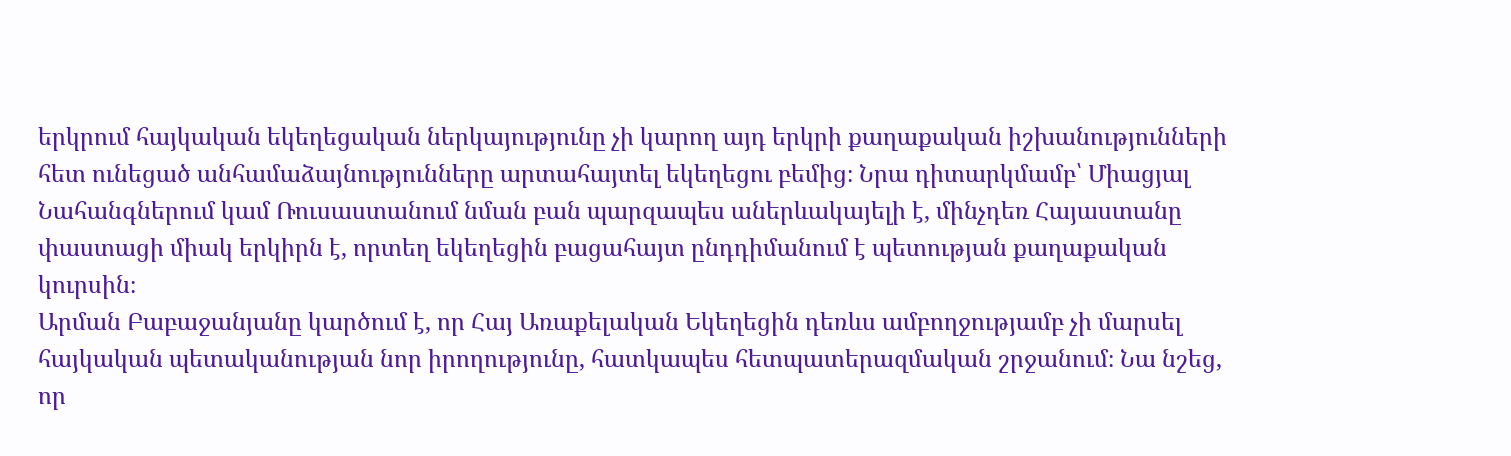երկրում հայկական եկեղեցական ներկայությունը չի կարող այդ երկրի քաղաքական իշխանությունների հետ ունեցած անհամաձայնությունները արտահայտել եկեղեցու բեմից։ Նրա դիտարկմամբ՝ Միացյալ Նահանգներում կամ Ռուսաստանում նման բան պարզապես աներևակայելի է, մինչդեռ Հայաստանը փաստացի միակ երկիրն է, որտեղ եկեղեցին բացահայտ ընդդիմանում է պետության քաղաքական կուրսին։
Արման Բաբաջանյանը կարծում է, որ Հայ Առաքելական Եկեղեցին դեռևս ամբողջությամբ չի մարսել հայկական պետականության նոր իրողությունը, հատկապես հետպատերազմական շրջանում։ Նա նշեց, որ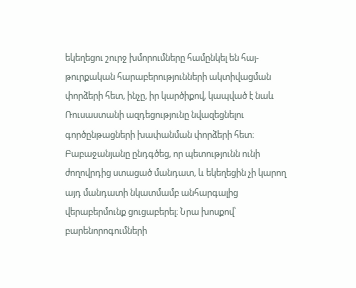եկեղեցու շուրջ խմորումները համընկել են հայ-թուրքական հարաբերությունների ակտիվացման փորձերի հետ, ինչը, իր կարծիքով, կապված է նաև Ռուսաստանի ազդեցությունը նվազեցնելու գործընթացների խափանման փորձերի հետ։
Բաբաջանյանը ընդգծեց, որ պետությունն ունի ժողովրդից ստացած մանդատ, և եկեղեցին չի կարող այդ մանդատի նկատմամբ անհարգալից վերաբերմունք ցուցաբերել։ Նրա խոսքով՝ բարենորոգումների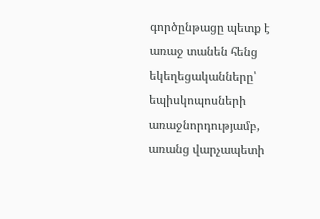գործընթացը պետք է առաջ տանեն հենց եկեղեցականները՝ եպիսկոպոսների առաջնորդությամբ, առանց վարչապետի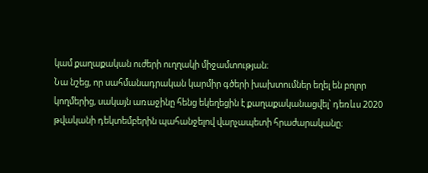կամ քաղաքական ուժերի ուղղակի միջամտության։
Նա նշեց, որ սահմանադրական կարմիր գծերի խախտումներ եղել են բոլոր կողմերից, սակայն առաջինը հենց եկեղեցին է քաղաքականացվել՝ դեռևս 2020 թվականի դեկտեմբերին պահանջելով վարչապետի հրաժարականը։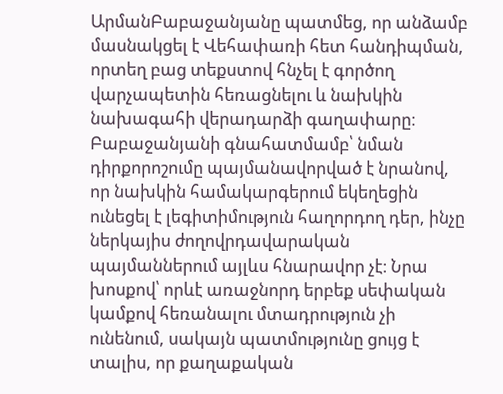ԱրմանԲաբաջանյանը պատմեց, որ անձամբ մասնակցել է Վեհափառի հետ հանդիպման, որտեղ բաց տեքստով հնչել է գործող վարչապետին հեռացնելու և նախկին նախագահի վերադարձի գաղափարը։
Բաբաջանյանի գնահատմամբ՝ նման դիրքորոշումը պայմանավորված է նրանով, որ նախկին համակարգերում եկեղեցին ունեցել է լեգիտիմություն հաղորդող դեր, ինչը ներկայիս ժողովրդավարական պայմաններում այլևս հնարավոր չէ։ Նրա խոսքով՝ որևէ առաջնորդ երբեք սեփական կամքով հեռանալու մտադրություն չի ունենում, սակայն պատմությունը ցույց է տալիս, որ քաղաքական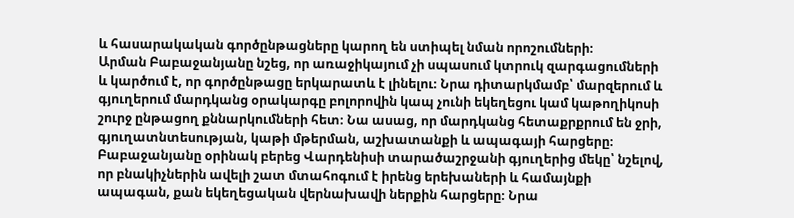և հասարակական գործընթացները կարող են ստիպել նման որոշումների։
Արման Բաբաջանյանը նշեց, որ առաջիկայում չի սպասում կտրուկ զարգացումների և կարծում է, որ գործընթացը երկարատև է լինելու։ Նրա դիտարկմամբ՝ մարզերում և գյուղերում մարդկանց օրակարգը բոլորովին կապ չունի եկեղեցու կամ կաթողիկոսի շուրջ ընթացող քննարկումների հետ։ Նա ասաց, որ մարդկանց հետաքրքրում են ջրի, գյուղատնտեսության, կաթի մթերման, աշխատանքի և ապագայի հարցերը։ Բաբաջանյանը օրինակ բերեց Վարդենիսի տարածաշրջանի գյուղերից մեկը՝ նշելով, որ բնակիչներին ավելի շատ մտահոգում է իրենց երեխաների և համայնքի ապագան, քան եկեղեցական վերնախավի ներքին հարցերը։ Նրա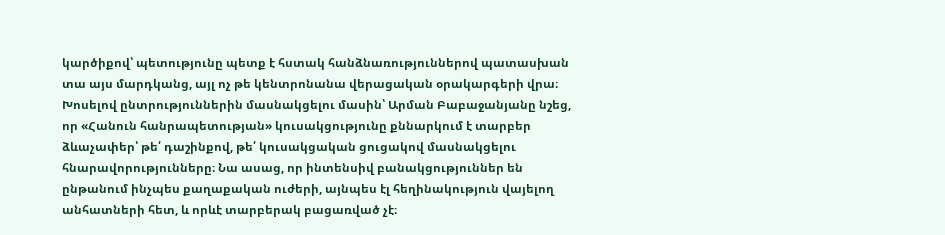կարծիքով՝ պետությունը պետք է հստակ հանձնառություններով պատասխան տա այս մարդկանց, այլ ոչ թե կենտրոնանա վերացական օրակարգերի վրա։
Խոսելով ընտրություններին մասնակցելու մասին՝ Արման Բաբաջանյանը նշեց, որ «Հանուն հանրապետության» կուսակցությունը քննարկում է տարբեր ձևաչափեր՝ թե՛ դաշինքով, թե՛ կուսակցական ցուցակով մասնակցելու հնարավորությունները։ Նա ասաց, որ ինտենսիվ բանակցություններ են ընթանում ինչպես քաղաքական ուժերի, այնպես էլ հեղինակություն վայելող անհատների հետ, և որևէ տարբերակ բացառված չէ։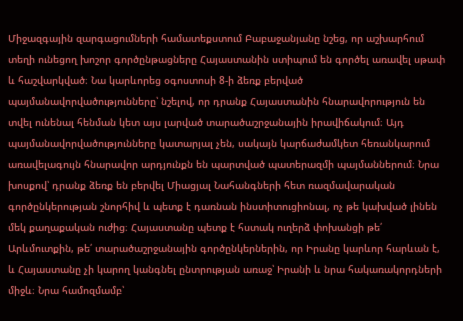Միջազգային զարգացումների համատեքստում Բաբաջանյանը նշեց, որ աշխարհում տեղի ունեցող խոշոր գործընթացները Հայաստանին ստիպում են գործել առավել սթափ և հաշվարկված։ Նա կարևորեց օգոստոսի 8‑ի ձեռք բերված պայմանավորվածությունները՝ նշելով, որ դրանք Հայաստանին հնարավորություն են տվել ունենալ հենման կետ այս լարված տարածաշրջանային իրավիճակում։ Այդ պայմանավորվածությունները կատարյալ չեն, սակայն կարճաժամկետ հեռանկարում առավելագույն հնարավոր արդյունքն են պարտված պատերազմի պայմաններում։ Նրա խոսքով՝ դրանք ձեռք են բերվել Միացյալ Նահանգների հետ ռազմավարական գործընկերության շնորհիվ և պետք է դառնան ինստիտուցիոնալ, ոչ թե կախված լինեն մեկ քաղաքական ուժից։ Հայաստանը պետք է հստակ ուղերձ փոխանցի թե՛ Արևմուտքին, թե՛ տարածաշրջանային գործընկերներին, որ Իրանը կարևոր հարևան է, և Հայաստանը չի կարող կանգնել ընտրության առաջ՝ Իրանի և նրա հակառակորդների միջև։ Նրա համոզմամբ՝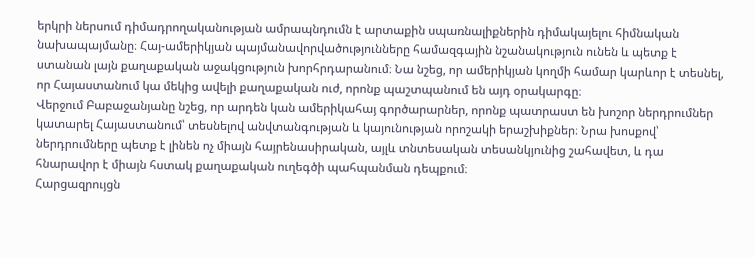երկրի ներսում դիմադրողականության ամրապնդումն է արտաքին սպառնալիքներին դիմակայելու հիմնական նախապայմանը։ Հայ-ամերիկյան պայմանավորվածությունները համազգային նշանակություն ունեն և պետք է ստանան լայն քաղաքական աջակցություն խորհրդարանում։ Նա նշեց, որ ամերիկյան կողմի համար կարևոր է տեսնել, որ Հայաստանում կա մեկից ավելի քաղաքական ուժ, որոնք պաշտպանում են այդ օրակարգը։
Վերջում Բաբաջանյանը նշեց, որ արդեն կան ամերիկահայ գործարարներ, որոնք պատրաստ են խոշոր ներդրումներ կատարել Հայաստանում՝ տեսնելով անվտանգության և կայունության որոշակի երաշխիքներ։ Նրա խոսքով՝ ներդրումները պետք է լինեն ոչ միայն հայրենասիրական, այլև տնտեսական տեսանկյունից շահավետ, և դա հնարավոր է միայն հստակ քաղաքական ուղեգծի պահպանման դեպքում։
Հարցազրույցն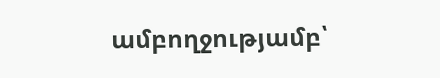ամբողջությամբ՝